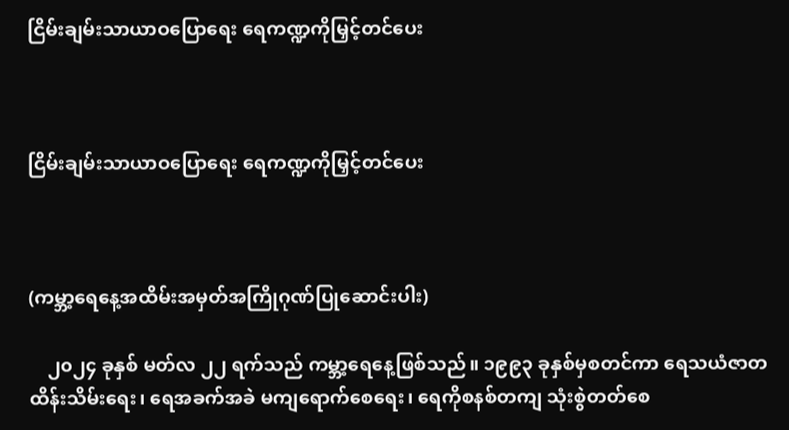ငြိမ်းချမ်းသာယာဝပြောရေး ရေကဏ္ဍကိုမြှင့်တင်ပေး



ငြိမ်းချမ်းသာယာဝပြောရေး ရေကဏ္ဍကိုမြှင့်တင်ပေး



(ကမ္ဘာ့ရေနေ့အထိမ်းအမှတ်အကြိုဂုဏ်ပြုဆောင်းပါး)

    ၂၀၂၄ ခုနှစ် မတ်လ ၂၂ ရက်သည် ကမ္ဘာ့ရေနေ့ဖြစ်သည်။ ၁၉၉၃ ခုနှစ်မှစတင်ကာ ရေသယံဇာတထိန်းသိမ်းရေး၊ ရေအခက်အခဲ မကျရောက်စေရေး၊ ရေကိုစနစ်တကျ သုံးစွဲတတ်စေ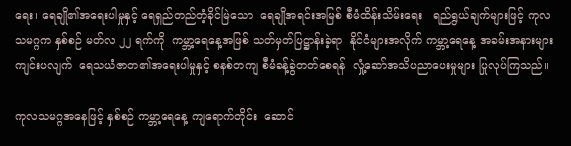ရေး၊ ရေချို၏အရေးပါမှုနှင့် ရေရှည်တည်တံ့ခိုင်မြဲသော  ရေချိုအရင်းအမြစ် စီမံထိန်းသိမ်းရေး   ရည်ရွယ်ချက်များဖြင့် ကုလသမဂ္ဂက နှစ်စဉ် မတ်လ ၂၂ ရက်ကို  ကမ္ဘာ့ရေနေ့အဖြစ် သတ်မှတ်ပြဋ္ဌာန်းခဲ့ရာ  နိုင်ငံများအလိုက် ကမ္ဘာ့ရေနေ့ အခမ်းအနားများ ကျင်းပလျက်  ရေသယံဇာတ၏အရေးပါမှုနှင့် စနစ်တကျ စီမံခန့်ခွဲတတ်စေရန်  လှုံ့ဆော်အသိပညာပေးမှုများ ပြုလုပ်ကြသည်။

ကုလသမဂ္ဂအနေဖြင့် နှစ်စဉ် ကမ္ဘာ့ရေနေ့ ကျရောက်တိုင်း  ဆောင်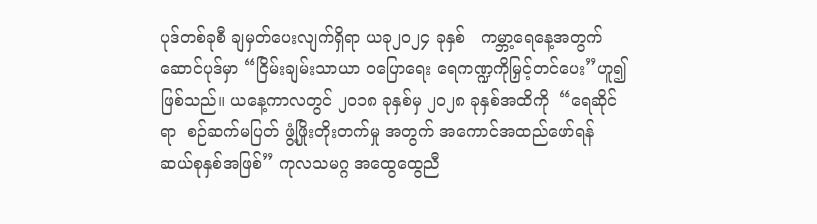ပုဒ်တစ်ခုစီ ချမှတ်ပေးလျက်ရှိရာ ယခု၂၀၂၄ ခုနှစ်   ကမ္ဘာ့ရေနေ့အတွက် ဆောင်ပုဒ်မှာ “ငြိမ်းချမ်းသာယာ ဝပြောရေး ရေကဏ္ဍကိုမြှင့်တင်ပေး”ဟူ၍ဖြစ်သည်။ ယနေ့ကာလတွင် ၂၀၁၈ ခုနှစ်မှ ၂၀၂၈ ခုနှစ်အထိကို  “ရေဆိုင်ရာ  စဉ်ဆက်မပြတ် ဖွံ့ဖြိုးတိုးတက်မှု အတွက် အကောင်အထည်ဖော်ရန် ဆယ်စုနှစ်အဖြစ်” ကုလသမဂ္ဂ အထွေထွေညီ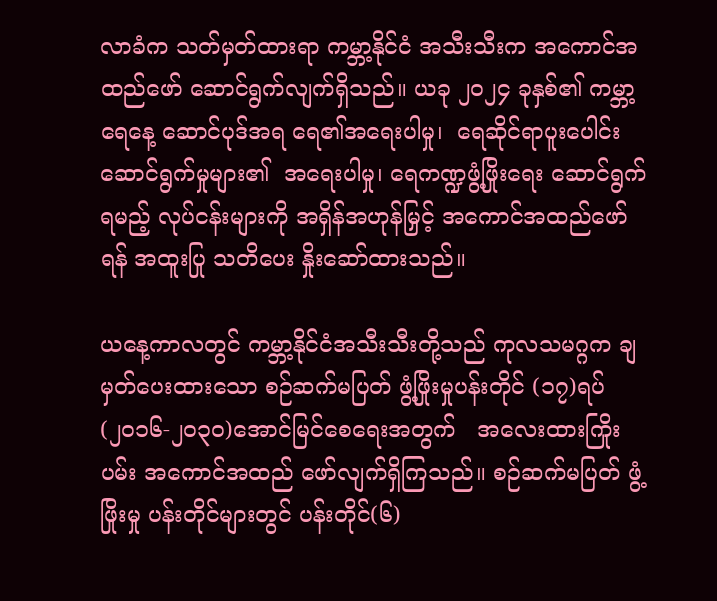လာခံက သတ်မှတ်ထားရာ ကမ္ဘာ့နိုင်ငံ အသီးသီးက အကောင်အထည်ဖော် ဆောင်ရွက်လျက်ရှိသည်။ ယခု ၂၀၂၄ ခုနှစ်၏ ကမ္ဘာ့ရေနေ့ ဆောင်ပုဒ်အရ ရေ၏အရေးပါမှု၊  ရေဆိုင်ရာပူးပေါင်း ဆောင်ရွက်မှုများ၏  အရေးပါမှု၊ ရေကဏ္ဍဖွံ့ဖြိုးရေး ဆောင်ရွက်ရမည့် လုပ်ငန်းများကို အရှိန်အဟုန်မြှင့် အကောင်အထည်ဖော်ရန် အထူးပြု သတိပေး နှိုးဆော်ထားသည်။

ယနေ့ကာလတွင် ကမ္ဘာ့နိုင်ငံအသီးသီးတို့သည် ကုလသမဂ္ဂက ချမှတ်ပေးထားသော စဉ်ဆက်မပြတ် ဖွံ့ဖြိုးမှုပန်းတိုင် (၁၇)ရပ် (၂၀၁၆-၂၀၃၀)အောင်မြင်စေရေးအတွက်   အလေးထားကြိုးပမ်း အကောင်အထည် ဖော်လျက်ရှိကြသည်။ စဉ်ဆက်မပြတ် ဖွံ့ဖြိုးမှု ပန်းတိုင်များတွင် ပန်းတိုင်(၆)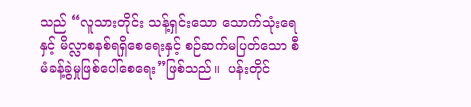သည် “လူသားတိုင်း သန့်ရှင်းသော သောက်သုံးရေနှင့် မိလ္လာစနစ်ရရှိစေရေးနှင့် စဉ်ဆက်မပြတ်သော စီမံခန့်ခွဲမှုဖြစ်ပေါ်စေရေး”ဖြစ်သည်။  ပန်းတိုင်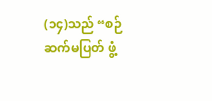(၁၄)သည် “စဉ်ဆက်မပြတ် ဖွံ့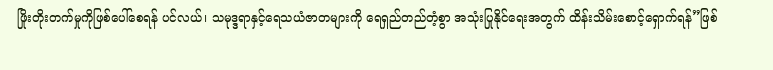ဖြိုးတိုးတက်မှုကိုဖြစ်ပေါ်စေရန် ပင်လယ်၊ သမုဒ္ဒရာနှင့်ရေသယံဇာတများကို ရေရှည်တည်တံ့စွာ အသုံးပြုနိုင်ရေးအတွက် ထိန်းသိမ်းစောင့်ရှောက်ရန်”ဖြစ်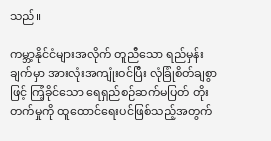သည်။

ကမ္ဘာ့နိုင်ငံများအလိုက် တူညီသော ရည်မှန်းချက်မှာ အားလုံးအကျုံးဝင်ပြီး လုံခြုံစိတ်ချစွာဖြင့် ကြံ့ခိုင်သော ရေရှည်စဉ်ဆက်မပြတ် တိုးတက်မှုကို ထူထောင်ရေးပင်ဖြစ်သည့်အတွက်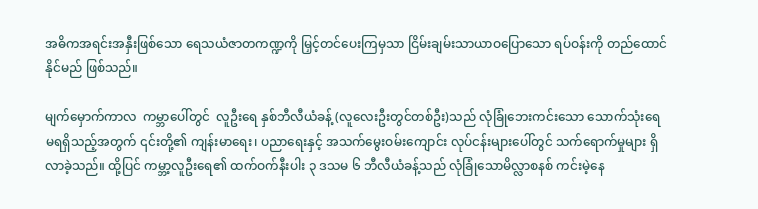အဓိကအရင်းအနှီးဖြစ်သော ရေသယံဇာတကဏ္ဍကို မြှင့်တင်ပေးကြမှသာ ငြိမ်းချမ်းသာယာဝပြောသော ရပ်ဝန်းကို တည်ထောင်နိုင်မည် ဖြစ်သည်။

မျက်မှောက်ကာလ  ကမ္ဘာပေါ်တွင်  လူဦးရေ နှစ်ဘီလီယံခန့် (လူလေးဦးတွင်တစ်ဦး)သည် လုံခြုံဘေးကင်းသော သောက်သုံးရေ  မရရှိသည့်အတွက် ၎င်းတို့၏ ကျန်းမာရေး၊ ပညာရေးနှင့် အသက်မွေးဝမ်းကျောင်း လုပ်ငန်းများပေါ်တွင် သက်ရောက်မှုများ ရှိလာခဲ့သည်။ ထို့ပြင် ကမ္ဘာ့လူဦးရေ၏ ထက်ဝက်နီးပါး ၃ ဒသမ ၆ ဘီလီယံခန့်သည် လုံခြုံသောမိလ္လာစနစ် ကင်းမဲ့နေ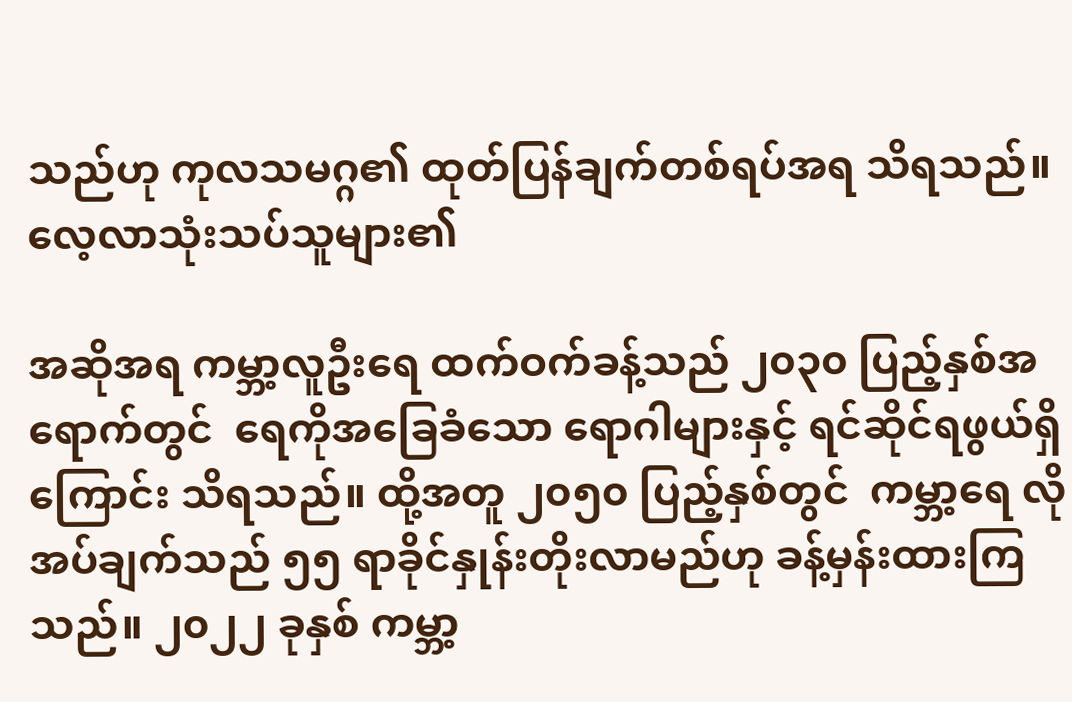သည်ဟု ကုလသမဂ္ဂ၏ ထုတ်ပြန်ချက်တစ်ရပ်အရ သိရသည်။ လေ့လာသုံးသပ်သူများ၏

အဆိုအရ ကမ္ဘာ့လူဦးရေ ထက်ဝက်ခန့်သည် ၂၀၃၀ ပြည့်နှစ်အရောက်တွင်  ရေကိုအခြေခံသော ရောဂါများနှင့် ရင်ဆိုင်ရဖွယ်ရှိကြောင်း သိရသည်။ ထို့အတူ ၂၀၅၀ ပြည့်နှစ်တွင်  ကမ္ဘာ့ရေ လိုအပ်ချက်သည် ၅၅ ရာခိုင်နှုန်းတိုးလာမည်ဟု ခန့်မှန်းထားကြသည်။ ၂၀၂၂ ခုနှစ် ကမ္ဘာ့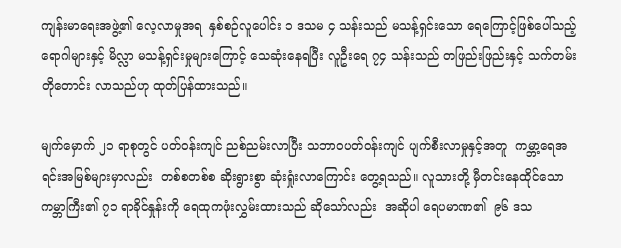ကျန်းမာရေးအဖွဲ့၏ လေ့လာမှုအရ  နှစ်စဉ်လူပေါင်း ၁ ဒသမ ၄ သန်းသည် မသန့်ရှင်းသော ရေကြောင့်ဖြစ်ပေါ်သည့် ရောဂါများနှင့် မိလ္လာ မသန့်ရှင်းမှုများကြောင့် သေဆုံးနေရပြီး လူဦးရေ ၇၄ သန်းသည် တဖြည်းဖြည်းနှင့် သက်တမ်းတိုတောင်း လာသည်ဟု ထုတ်ပြန်ထားသည်။

မျက်မှောက် ၂၁ ရာစုတွင် ပတ်ဝန်းကျင် ညစ်ညမ်းလာပြီး သဘာဝပတ်ဝန်းကျင် ပျက်စီးလာမှုနှင့်အတူ  ကမ္ဘာ့ရေအရင်းအမြစ်များမှာလည်း  တစ်စတစ်စ ဆိုးရွားစွာ ဆုံးရှုံးလာကြောင်း တွေ့ရသည်။ လူသားတို့ မှီတင်းနေထိုင်သော ကမ္ဘာကြီး၏ ၇၁ ရာခိုင်နှုန်းကို ရေထုကဖုံးလွှမ်းထားသည် ဆိုသော်လည်း  အဆိုပါ ရေပမာဏ၏  ၉၆ ဒသ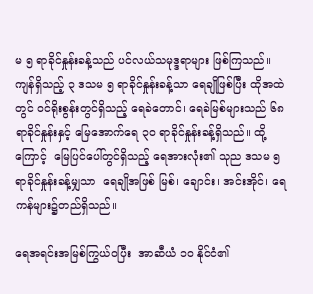မ ၅ ရာခိုင်နှုန်းခန့်သည် ပင်လယ်သမုဒ္ဒရာများ ဖြစ်ကြသည်။  ကျန်ရှိသည့် ၃ ဒသမ ၅ ရာခိုင်နှုန်းခန့်သာ ရေချိုဖြစ်ပြီး ထိုအထဲတွင် ဝင်ရိုးစွန်းတွင်ရှိသည့် ရေခဲတောင်၊ ရေခဲမြစ်များသည် ၆၈ ရာခိုင်နှုန်းနှင့် မြေအောက်ရေ ၃၀ ရာခိုင်နှုန်းခန့်ရှိသည်။ ထို့ကြောင့်  မြေပြင်ပေါ်တွင်ရှိသည့် ရေအားလုံး၏ သုည ဒသမ ၅ ရာခိုင်နှုန်းခန့်မျှသာ  ရေချိုအဖြစ် မြစ်၊ ချောင်း၊ အင်းအိုင်၊ ရေကန်များ၌တည်ရှိသည်။

ရေအရင်းအမြစ်ကြွယ်ဝပြီး  အာဆီယံ ၁၀ နိုင်ငံ၏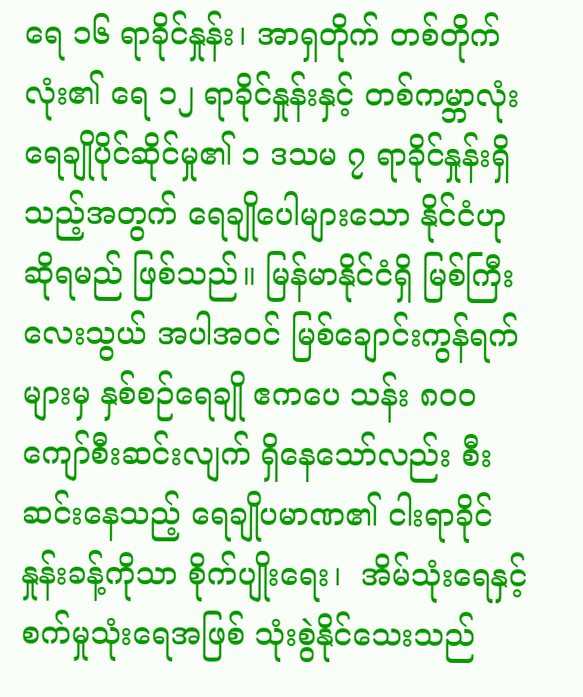ရေ ၁၆ ရာခိုင်နှုန်း၊ အာရှတိုက် တစ်တိုက်လုံး၏ ရေ ၁၂ ရာခိုင်နှုန်းနှင့် တစ်ကမ္ဘာလုံး ရေချိုပိုင်ဆိုင်မှု၏ ၁ ဒသမ ၇ ရာခိုင်နှုန်းရှိသည့်အတွက် ရေချိုပေါများသော နိုင်ငံဟုဆိုရမည် ဖြစ်သည်။ မြန်မာနိုင်ငံရှိ မြစ်ကြီးလေးသွယ် အပါအဝင် မြစ်ချောင်းကွန်ရက်များမှ နှစ်စဉ်ရေချို ဧကပေ သန်း ၈၀၀ ကျော်စီးဆင်းလျက် ရှိနေသော်လည်း စီးဆင်းနေသည့် ရေချိုပမာဏ၏ ငါးရာခိုင်နှုန်းခန့်ကိုသာ စိုက်ပျိုးရေး၊  အိမ်သုံးရေနှင့်စက်မှုသုံးရေအဖြစ် သုံးစွဲနိုင်သေးသည်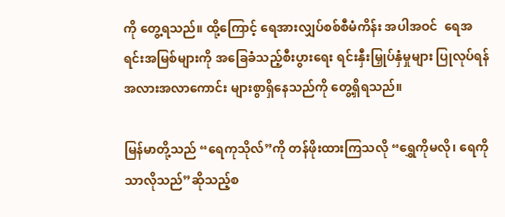ကို တွေ့ရသည်။ ထို့ကြောင့် ရေအားလျှပ်စစ်စီမံကိန်း အပါအဝင်  ရေအရင်းအမြစ်များကို အခြေခံသည့်စီးပွားရေး ရင်းနှီးမြှုပ်နှံမှုများ ပြုလုပ်ရန် အလားအလာကောင်း များစွာရှိနေသည်ကို တွေ့ရှိရသည်။

မြန်မာတို့သည် “ရေကုသိုလ်”ကို တန်ဖိုးထားကြသလို “ရွှေကိုမလို၊ ရေကိုသာလိုသည်”ဆိုသည့်စ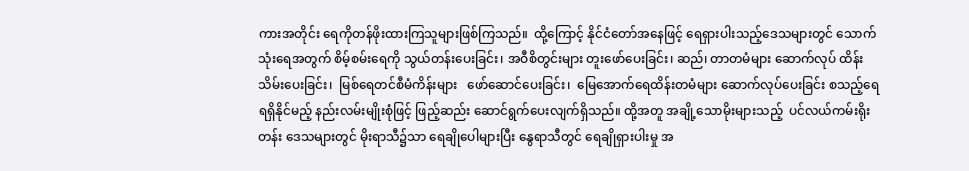ကားအတိုင်း ရေကိုတန်ဖိုးထားကြသူများဖြစ်ကြသည်။  ထို့ကြောင့် နိုင်ငံတော်အနေဖြင့် ရေရှားပါးသည့်ဒေသများတွင် သောက်သုံးရေအတွက် စိမ့်စမ်းရေကို သွယ်တန်းပေးခြင်း၊ အဝီစိတွင်းများ တူးဖော်ပေးခြင်း၊ ဆည်၊ တာတမံများ ဆောက်လုပ် ထိန်းသိမ်းပေးခြင်း၊  မြစ်ရေတင်စီမံကိန်းများ   ဖော်ဆောင်ပေးခြင်း၊  မြေအောက်ရေထိန်းတမံများ ဆောက်လုပ်ပေးခြင်း စသည့်ရေရရှိနိုင်မည့် နည်းလမ်းမျိုးစုံဖြင့် ဖြည့်ဆည်း ဆောင်ရွက်ပေးလျက်ရှိသည်။ ထို့အတူ အချို့သောမိုးများသည့်  ပင်လယ်ကမ်းရိုးတန်း ဒေသများတွင် မိုးရာသီ၌သာ ရေချိုပေါများပြီး နွေရာသီတွင် ရေချိုရှားပါးမှု အ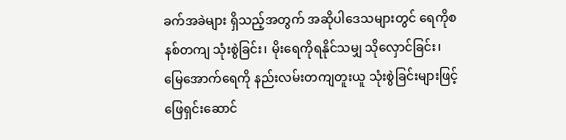ခက်အခဲများ ရှိသည့်အတွက် အဆိုပါဒေသများတွင် ရေကိုစနစ်တကျ သုံးစွဲခြင်း၊ မိုးရေကိုရနိုင်သမျှ သိုလှောင်ခြင်း၊  မြေအောက်ရေကို နည်းလမ်းတကျတူးယူ သုံးစွဲခြင်းများဖြင့် ဖြေရှင်းဆောင်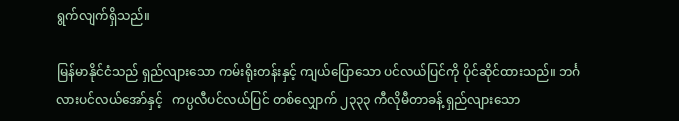ရွက်လျက်ရှိသည်။

မြန်မာနိုင်ငံသည် ရှည်လျားသော ကမ်းရိုးတန်းနှင့် ကျယ်ပြောသော ပင်လယ်ပြင်ကို ပိုင်ဆိုင်ထားသည်။ ဘင်္ဂလားပင်လယ်အော်နှင့်   ကပ္ပလီပင်လယ်ပြင် တစ်လျှောက် ၂၃၃၃ ကီလိုမီတာခန့် ရှည်လျားသော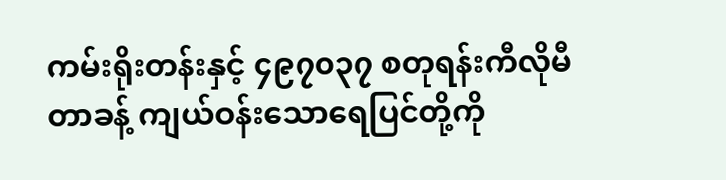ကမ်းရိုးတန်းနှင့် ၄၉၇၀၃၇ စတုရန်းကီလိုမီတာခန့် ကျယ်ဝန်းသောရေပြင်တို့ကို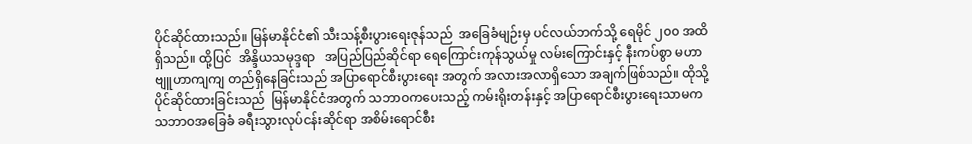ပိုင်ဆိုင်ထားသည်။ မြန်မာနိုင်ငံ၏ သီးသန့်စီးပွားရေးဇုန်သည်  အခြေခံမျဉ်းမှ ပင်လယ်ဘက်သို့ ရေမိုင် ၂၀၀ အထိရှိသည်။ ထို့ပြင်  အိန္ဒိယသမုဒ္ဒရာ   အပြည်ပြည်ဆိုင်ရာ ရေကြောင်းကုန်သွယ်မှု လမ်းကြောင်းနှင့် နီးကပ်စွာ မဟာဗျူဟာကျကျ တည်ရှိနေခြင်းသည် အပြာရောင်စီးပွားရေး အတွက် အလားအလာရှိသော အချက်ဖြစ်သည်။ ထိုသို့ပိုင်ဆိုင်ထားခြင်းသည်  မြန်မာနိုင်ငံအတွက် သဘာဝကပေးသည့် ကမ်းရိုးတန်းနှင့် အပြာရောင်စီးပွားရေးသာမက သဘာဝအခြေခံ ခရီးသွားလုပ်ငန်းဆိုင်ရာ အစိမ်းရောင်စီး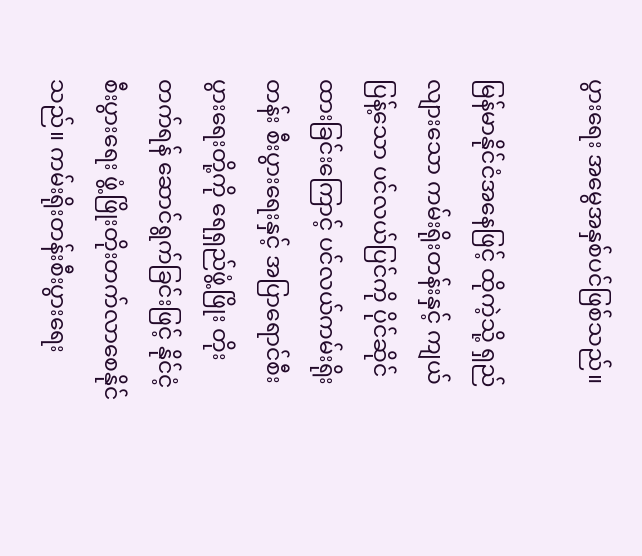ပွားရေး အမွေအနှစ်ပင်ဖြစ်သည်။

မြန်မာနိုင်ငံအနေဖြင့် ထိုကဲ့သို့ ရှည်လျားသော ကမ်းရိုးတန်းနှင့် ကျယ်ပြန့်သော ပင်လယ်ပြင်ကို ပိုင်ဆိုင်ထားခြင်းကြောင့် ပင်လယ်ကမ်းရိုးတန်း စီးပွားရေးနှင့် အပြာရောင်စီးပွားရေးတို့ကို ရေရှည်ဖွံ့ဖြိုး တိုးတက်ရန် ဆောင်ရွက်ခြင်းဖြင့် နိုင်ငံ့စီးပွားရေး ဖွံ့ဖြိုးတိုးတက်လာစေနိုင်သည်။ ကမ်းရိုးတန်းစီးပွားရေး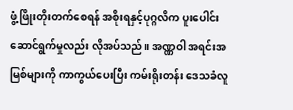ဖွံ့ဖြိုးတိုးတက်စေရန် အစိုးရနှင့်ပုဂ္ဂလိက ပူးပေါင်းဆောင်ရွက်မှုလည်း လိုအပ်သည်။ အဏ္ဏဝါ အရင်းအမြစ်များကို ကာကွယ်ပေးပြီး ကမ်းရိုးတန်း ဒေသခံလူ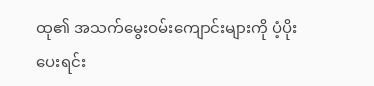ထု၏ အသက်မွေးဝမ်းကျောင်းများကို ပံ့ပိုးပေးရင်း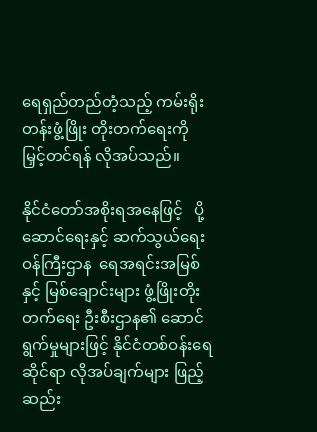ရေရှည်တည်တံ့သည့် ကမ်းရိုးတန်းဖွံ့ဖြိုး တိုးတက်ရေးကို မြှင့်တင်ရန် လိုအပ်သည်။

နိုင်ငံတော်အစိုးရအနေဖြင့်   ပို့ဆောင်ရေးနှင့် ဆက်သွယ်ရေးဝန်ကြီးဌာန  ရေအရင်းအမြစ်နှင့် မြစ်ချောင်းများ ဖွံ့ဖြိုးတိုးတက်ရေး ဦးစီးဌာန၏ ဆောင်ရွက်မှုများဖြင့် နိုင်ငံတစ်ဝန်းရေဆိုင်ရာ လိုအပ်ချက်များ ဖြည့်ဆည်း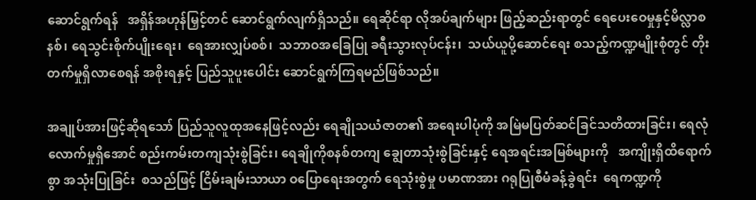ဆောင်ရွက်ရန်   အရှိန်အဟုန်မြှင့်တင် ဆောင်ရွက်လျက်ရှိသည်။ ရေဆိုင်ရာ လိုအပ်ချက်များ ဖြည့်ဆည်းရာတွင် ရေပေးဝေမှုနှင့်မိလ္လာစနစ်၊ ရေသွင်းစိုက်ပျိုးရေး၊  ရေအားလျှပ်စစ်၊  သဘာဝအခြေပြု ခရီးသွားလုပ်ငန်း၊  သယ်ယူပို့ဆောင်ရေး စသည့်ကဏ္ဍမျိုးစုံတွင် တိုးတက်မှုရှိလာစေရန် အစိုးရနှင့် ပြည်သူပူးပေါင်း ဆောင်ရွက်ကြရမည်ဖြစ်သည်။

အချုပ်အားဖြင့်ဆိုရသော် ပြည်သူလူထုအနေဖြင့်လည်း ရေချိုသယံဇာတ၏ အရေးပါပုံကို အမြဲမပြတ်ဆင်ခြင်သတိထားခြင်း၊ ရေလုံလောက်မှုရှိအောင် စည်းကမ်းတကျသုံးစွဲခြင်း၊ ရေချိုကိုစနစ်တကျ ချွေတာသုံးစွဲခြင်းနှင့် ရေအရင်းအမြစ်များကို   အကျိုးရှိထိရောက်စွာ အသုံးပြုခြင်း  စသည်ဖြင့် ငြိမ်းချမ်းသာယာ ဝပြောရေးအတွက် ရေသုံးစွဲမှု ပမာဏအား ဂရုပြုစီမံခန့်ခွဲရင်း  ရေကဏ္ဍကို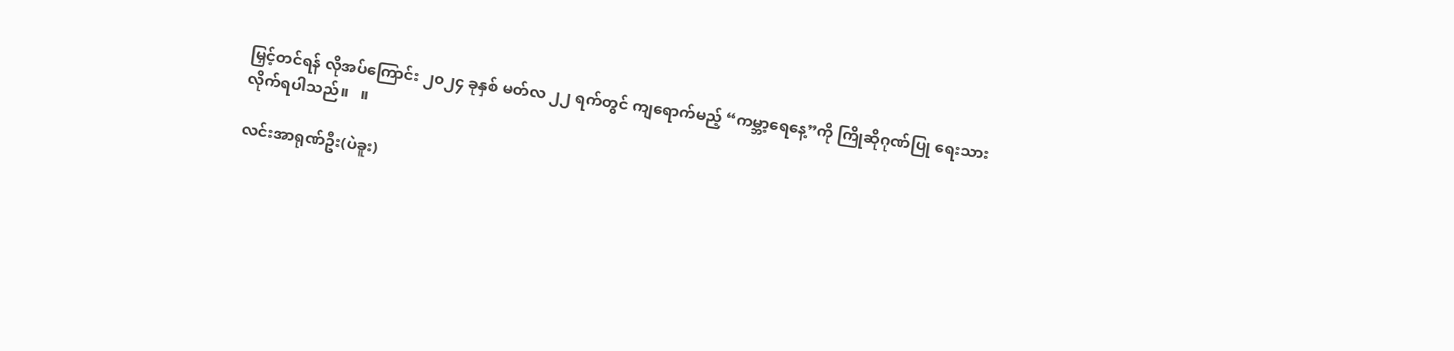မြှင့်တင်ရန် လိုအပ်ကြောင်း ၂၀၂၄ ခုနှစ် မတ်လ ၂၂ ရက်တွင် ကျရောက်မည့် “ကမ္ဘာ့ရေနေ့”ကို ကြိုဆိုဂုဏ်ပြု ရေးသားလိုက်ရပါသည်။   ။

လင်းအာရုဏ်ဦး(ပဲခူး)